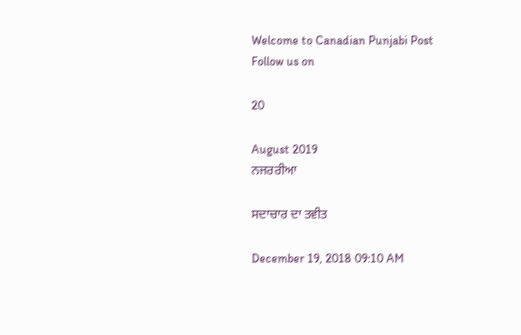Welcome to Canadian Punjabi Post
Follow us on

20

August 2019
ਨਜਰਰੀਆ

ਸਦਾਚਾਰ ਦਾ ਤਵੀਤ

December 19, 2018 09:10 AM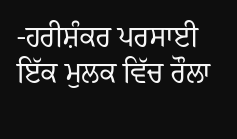-ਹਰੀਸ਼ੰਕਰ ਪਰਸਾਈ
ਇੱਕ ਮੁਲਕ ਵਿੱਚ ਰੌਲਾ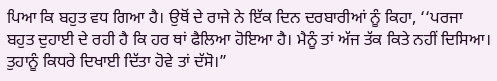ਪਿਆ ਕਿ ਬਹੁਤ ਵਧ ਗਿਆ ਹੈ। ਉਥੋਂ ਦੇ ਰਾਜੇ ਨੇ ਇੱਕ ਦਿਨ ਦਰਬਾਰੀਆਂ ਨੂੰ ਕਿਹਾ, ‘‘ਪਰਜਾ ਬਹੁਤ ਦੁਹਾਈ ਦੇ ਰਹੀ ਹੈ ਕਿ ਹਰ ਥਾਂ ਫੈਲਿਆ ਹੋਇਆ ਹੈ। ਮੈਨੂੰ ਤਾਂ ਅੱਜ ਤੱਕ ਕਿਤੇ ਨਹੀਂ ਦਿਸਿਆ। ਤੁਹਾਨੂੰ ਕਿਧਰੇ ਦਿਖਾਈ ਦਿੱਤਾ ਹੋਵੇ ਤਾਂ ਦੱਸੋ।”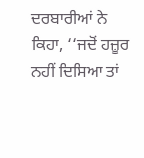ਦਰਬਾਰੀਆਂ ਨੇ ਕਿਹਾ, ‘‘ਜਦੋਂ ਹਜ਼ੂਰ ਨਹੀਂ ਦਿਸਿਆ ਤਾਂ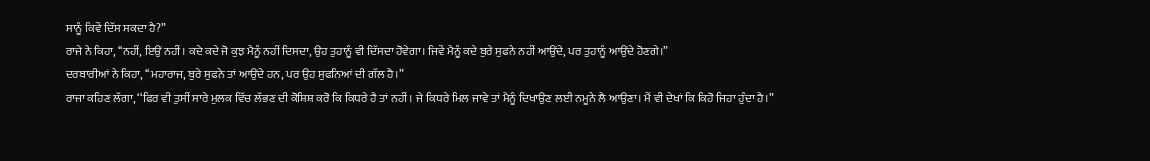ਸਾਨੂੰ ਕਿਵੇਂ ਦਿੱਸ ਸਕਦਾ ਹੈ?”
ਰਾਜੇ ਨੇ ਕਿਹਾ, ‘‘ਨਹੀਂ, ਇਉਂ ਨਹੀਂ। ਕਦੇ ਕਦੇ ਜੋ ਕੁਝ ਮੈਨੂੰ ਨਹੀਂ ਦਿਸਦਾ, ਉਹ ਤੁਹਾਨੂੰ ਵੀ ਦਿੱਸਦਾ ਹੋਵੇਗਾ। ਜਿਵੇਂ ਮੈਨੂੰ ਕਦੇ ਬੁਰੇ ਸੁਫਨੇ ਨਹੀਂ ਆਉਂਦੇ, ਪਰ ਤੁਹਾਨੂੰ ਆਉਂਦੇ ਹੋਣਗੇ।”
ਦਰਬਾਰੀਆਂ ਨੇ ਕਿਹਾ, ‘‘ਮਹਾਰਾਜ, ਬੁਰੇ ਸੁਫਨੇ ਤਾਂ ਆਉਂਦੇ ਹਨ, ਪਰ ਉਹ ਸੁਫਨਿਆਂ ਦੀ ਗੱਲ ਹੈ।”
ਰਾਜਾ ਕਹਿਣ ਲੱਗਾ, ‘‘ਫਿਰ ਵੀ ਤੁਸੀਂ ਸਾਰੇ ਮੁਲਕ ਵਿੱਚ ਲੱਭਣ ਦੀ ਕੋਸ਼ਿਸ਼ ਕਰੋ ਕਿ ਕਿਧਰੇ ਹੈ ਤਾਂ ਨਹੀਂ। ਜੇ ਕਿਧਰੇ ਮਿਲ ਜਾਵੇ ਤਾਂ ਮੈਨੂੰ ਦਿਖਾਉਣ ਲਈ ਨਮੂਨੇ ਲੈ ਆਉਣਾ। ਮੈਂ ਵੀ ਦੇਖਾਂ ਕਿ ਕਿਹੋ ਜਿਹਾ ਹੁੰਦਾ ਹੈ।”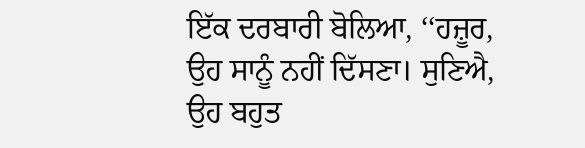ਇੱਕ ਦਰਬਾਰੀ ਬੋਲਿਆ, ‘‘ਹਜ਼ੂਰ, ਉਹ ਸਾਨੂੰ ਨਹੀਂ ਦਿੱਸਣਾ। ਸੁਣਿਐ, ਉਹ ਬਹੁਤ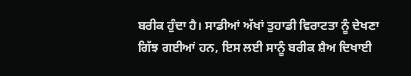ਬਰੀਕ ਹੁੰਦਾ ਹੈ। ਸਾਡੀਆਂ ਅੱਖਾਂ ਤੁਹਾਡੀ ਵਿਰਾਟਤਾ ਨੂੰ ਦੇਖਣਾ ਗਿੱਝ ਗਈਆਂ ਹਨ, ਇਸ ਲਈ ਸਾਨੂੰ ਬਰੀਕ ਸ਼ੈਅ ਦਿਖਾਈ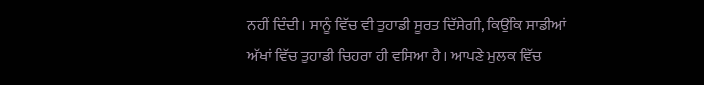ਨਹੀਂ ਦਿੰਦੀ। ਸਾਨੂੰ ਵਿੱਚ ਵੀ ਤੁਹਾਡੀ ਸੂਰਤ ਦਿੱਸੇਗੀ, ਕਿਉਂਕਿ ਸਾਡੀਆਂ ਅੱਖਾਂ ਵਿੱਚ ਤੁਹਾਡੀ ਚਿਹਰਾ ਹੀ ਵਸਿਆ ਹੈ। ਆਪਣੇ ਮੁਲਕ ਵਿੱਚ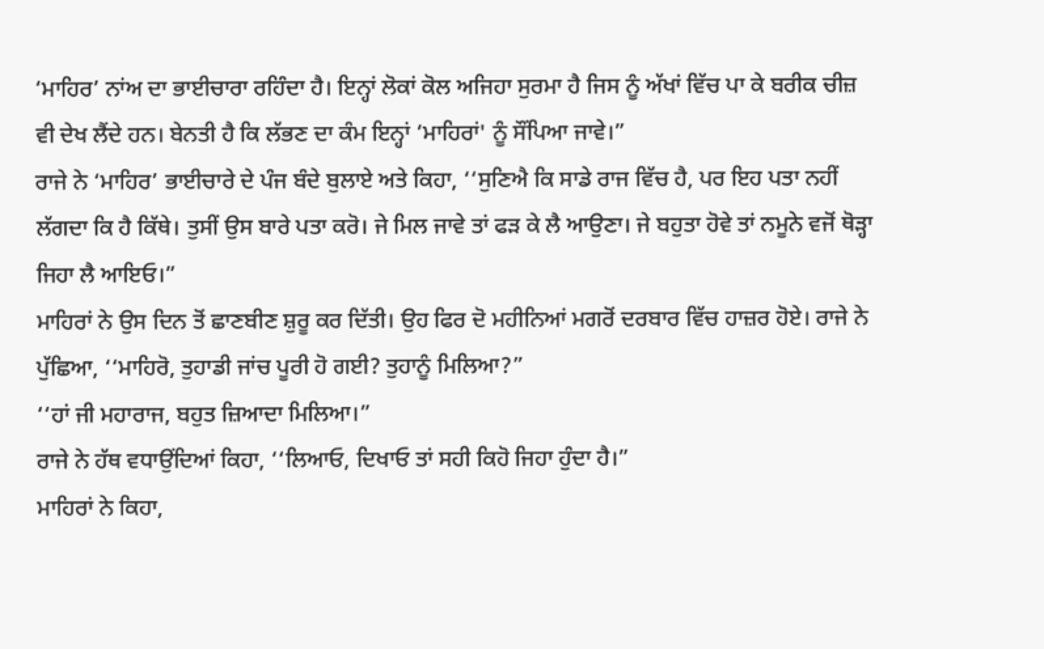‘ਮਾਹਿਰ’ ਨਾਂਅ ਦਾ ਭਾਈਚਾਰਾ ਰਹਿੰਦਾ ਹੈ। ਇਨ੍ਹਾਂ ਲੋਕਾਂ ਕੋਲ ਅਜਿਹਾ ਸੁਰਮਾ ਹੈ ਜਿਸ ਨੂੰ ਅੱਖਾਂ ਵਿੱਚ ਪਾ ਕੇ ਬਰੀਕ ਚੀਜ਼ ਵੀ ਦੇਖ ਲੈਂਦੇ ਹਨ। ਬੇਨਤੀ ਹੈ ਕਿ ਲੱਭਣ ਦਾ ਕੰਮ ਇਨ੍ਹਾਂ ‘ਮਾਹਿਰਾਂ' ਨੂੰ ਸੌਂਪਿਆ ਜਾਵੇ।”
ਰਾਜੇ ਨੇ ‘ਮਾਹਿਰ’ ਭਾਈਚਾਰੇ ਦੇ ਪੰਜ ਬੰਦੇ ਬੁਲਾਏ ਅਤੇ ਕਿਹਾ, ‘‘ਸੁਣਿਐ ਕਿ ਸਾਡੇ ਰਾਜ ਵਿੱਚ ਹੈ, ਪਰ ਇਹ ਪਤਾ ਨਹੀਂ ਲੱਗਦਾ ਕਿ ਹੈ ਕਿੱਥੇ। ਤੁਸੀਂ ਉਸ ਬਾਰੇ ਪਤਾ ਕਰੋ। ਜੇ ਮਿਲ ਜਾਵੇ ਤਾਂ ਫੜ ਕੇ ਲੈ ਆਉਣਾ। ਜੇ ਬਹੁਤਾ ਹੋਵੇ ਤਾਂ ਨਮੂਨੇ ਵਜੋਂ ਥੋੜ੍ਹਾ ਜਿਹਾ ਲੈ ਆਇਓ।”
ਮਾਹਿਰਾਂ ਨੇ ਉਸ ਦਿਨ ਤੋਂ ਛਾਣਬੀਣ ਸ਼ੁਰੂ ਕਰ ਦਿੱਤੀ। ਉਹ ਫਿਰ ਦੋ ਮਹੀਨਿਆਂ ਮਗਰੋਂ ਦਰਬਾਰ ਵਿੱਚ ਹਾਜ਼ਰ ਹੋਏ। ਰਾਜੇ ਨੇ ਪੁੱਛਿਆ, ‘‘ਮਾਹਿਰੋ, ਤੁਹਾਡੀ ਜਾਂਚ ਪੂਰੀ ਹੋ ਗਈ? ਤੁਹਾਨੂੰ ਮਿਲਿਆ?”
‘‘ਹਾਂ ਜੀ ਮਹਾਰਾਜ, ਬਹੁਤ ਜ਼ਿਆਦਾ ਮਿਲਿਆ।”
ਰਾਜੇ ਨੇ ਹੱਥ ਵਧਾਉਂਦਿਆਂ ਕਿਹਾ, ‘‘ਲਿਆਓ, ਦਿਖਾਓ ਤਾਂ ਸਹੀ ਕਿਹੋ ਜਿਹਾ ਹੁੰਦਾ ਹੈ।”
ਮਾਹਿਰਾਂ ਨੇ ਕਿਹਾ,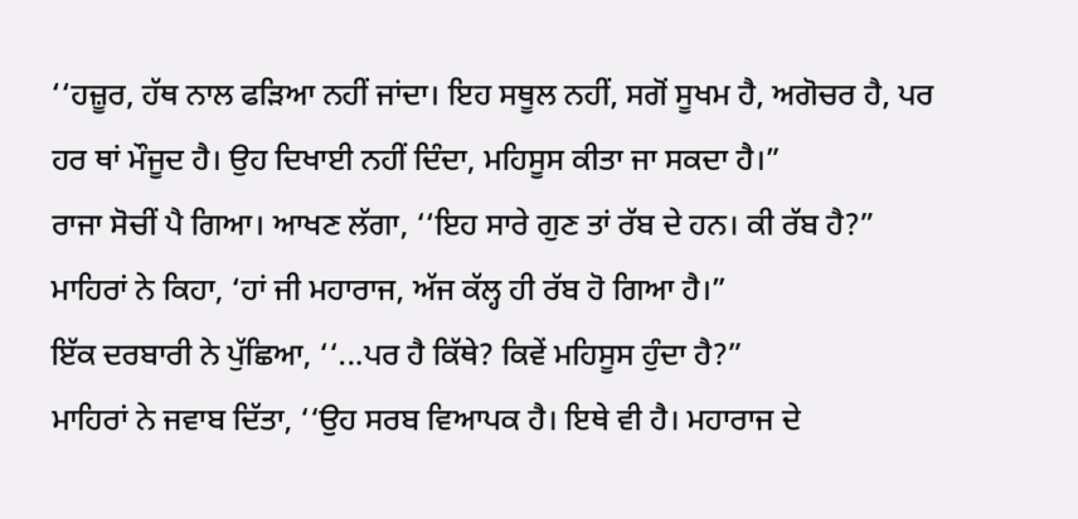‘‘ਹਜ਼ੂਰ, ਹੱਥ ਨਾਲ ਫੜਿਆ ਨਹੀਂ ਜਾਂਦਾ। ਇਹ ਸਥੂਲ ਨਹੀਂ, ਸਗੋਂ ਸੂਖਮ ਹੈ, ਅਗੋਚਰ ਹੈ, ਪਰ ਹਰ ਥਾਂ ਮੌਜੂਦ ਹੈ। ਉਹ ਦਿਖਾਈ ਨਹੀਂ ਦਿੰਦਾ, ਮਹਿਸੂਸ ਕੀਤਾ ਜਾ ਸਕਦਾ ਹੈ।”
ਰਾਜਾ ਸੋਚੀਂ ਪੈ ਗਿਆ। ਆਖਣ ਲੱਗਾ, ‘‘ਇਹ ਸਾਰੇ ਗੁਣ ਤਾਂ ਰੱਬ ਦੇ ਹਨ। ਕੀ ਰੱਬ ਹੈ?”
ਮਾਹਿਰਾਂ ਨੇ ਕਿਹਾ, ‘ਹਾਂ ਜੀ ਮਹਾਰਾਜ, ਅੱਜ ਕੱਲ੍ਹ ਹੀ ਰੱਬ ਹੋ ਗਿਆ ਹੈ।”
ਇੱਕ ਦਰਬਾਰੀ ਨੇ ਪੁੱਛਿਆ, ‘‘...ਪਰ ਹੈ ਕਿੱਥੇ? ਕਿਵੇਂ ਮਹਿਸੂਸ ਹੁੰਦਾ ਹੈ?”
ਮਾਹਿਰਾਂ ਨੇ ਜਵਾਬ ਦਿੱਤਾ, ‘‘ਉਹ ਸਰਬ ਵਿਆਪਕ ਹੈ। ਇਥੇ ਵੀ ਹੈ। ਮਹਾਰਾਜ ਦੇ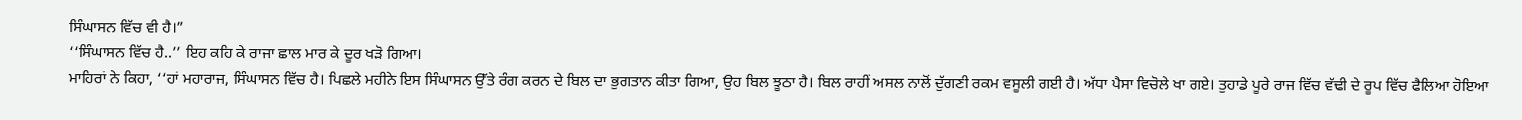ਸਿੰਘਾਸਨ ਵਿੱਚ ਵੀ ਹੈ।”
‘‘ਸਿੰਘਾਸਨ ਵਿੱਚ ਹੈ..’’ ਇਹ ਕਹਿ ਕੇ ਰਾਜਾ ਛਾਲ ਮਾਰ ਕੇ ਦੂਰ ਖੜੋ ਗਿਆ।
ਮਾਹਿਰਾਂ ਨੇ ਕਿਹਾ, ‘‘ਹਾਂ ਮਹਾਰਾਜ, ਸਿੰਘਾਸਨ ਵਿੱਚ ਹੈ। ਪਿਛਲੇ ਮਹੀਨੇ ਇਸ ਸਿੰਘਾਸਨ ਉੱਤੇ ਰੰਗ ਕਰਨ ਦੇ ਬਿਲ ਦਾ ਭੁਗਤਾਨ ਕੀਤਾ ਗਿਆ, ਉਹ ਬਿਲ ਝੂਠਾ ਹੈ। ਬਿਲ ਰਾਹੀਂ ਅਸਲ ਨਾਲੋਂ ਦੁੱਗਣੀ ਰਕਮ ਵਸੂਲੀ ਗਈ ਹੈ। ਅੱਧਾ ਪੈਸਾ ਵਿਚੋਲੇ ਖਾ ਗਏ। ਤੁਹਾਡੇ ਪੂਰੇ ਰਾਜ ਵਿੱਚ ਵੱਢੀ ਦੇ ਰੂਪ ਵਿੱਚ ਫੈਲਿਆ ਹੋਇਆ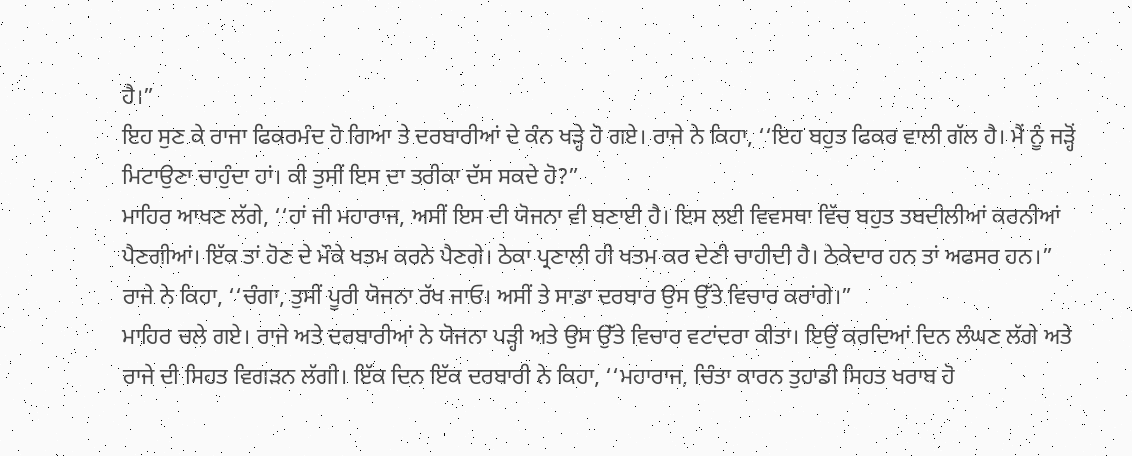ਹੈ।”
ਇਹ ਸੁਣ ਕੇ ਰਾਜਾ ਫਿਕਰਮੰਦ ਹੋ ਗਿਆ ਤੇ ਦਰਬਾਰੀਆਂ ਦੇ ਕੰਨ ਖੜ੍ਹੇ ਹੋ ਗਏ। ਰਾਜੇ ਨੇ ਕਿਹਾ, ‘‘ਇਹ ਬਹੁਤ ਫਿਕਰ ਵਾਲੀ ਗੱਲ ਹੈ। ਮੈਂ ਨੂੰ ਜੜ੍ਹੋਂ ਮਿਟਾਉਣਾ ਚਾਹੁੰਦਾ ਹਾਂ। ਕੀ ਤੁਸੀਂ ਇਸ ਦਾ ਤਰੀਕਾ ਦੱਸ ਸਕਦੇ ਹੋ?”
ਮਾਹਿਰ ਆਖਣ ਲੱਗੇ, ‘‘ਹਾਂ ਜੀ ਮਹਾਰਾਜ, ਅਸੀਂ ਇਸ ਦੀ ਯੋਜਨਾ ਵੀ ਬਣਾਈ ਹੈ। ਇਸ ਲਈ ਵਿਵਸਥਾ ਵਿੱਚ ਬਹੁਤ ਤਬਦੀਲੀਆਂ ਕਰਨੀਆਂ ਪੈਣਗੀਆਂ। ਇੱਕ ਤਾਂ ਹੋਣ ਦੇ ਮੌਕੇ ਖਤਮ ਕਰਨੇ ਪੈਣਗੇ। ਠੇਕਾ ਪ੍ਰਣਾਲੀ ਹੀ ਖਤਮ ਕਰ ਦੇਣੀ ਚਾਹੀਦੀ ਹੈ। ਠੇਕੇਦਾਰ ਹਨ ਤਾਂ ਅਫਸਰ ਹਨ।”
ਰਾਜੇ ਨੇ ਕਿਹਾ, ‘‘ਚੰਗਾ, ਤੁਸੀਂ ਪੂਰੀ ਯੋਜਨਾ ਰੱਖ ਜਾਓ। ਅਸੀਂ ਤੇ ਸਾਡਾ ਦਰਬਾਰ ਉਸ ਉੱਤੇ ਵਿਚਾਰ ਕਰਾਂਗੇ।”
ਮਾਹਿਰ ਚਲੇ ਗਏ। ਰਾਜੇ ਅਤੇ ਦਰਬਾਰੀਆਂ ਨੇ ਯੋਜਨਾ ਪੜ੍ਹੀ ਅਤੇ ਉਸ ਉੱਤੇ ਵਿਚਾਰ ਵਟਾਂਦਰਾ ਕੀਤਾ। ਇਉਂ ਕਰਦਿਆਂ ਦਿਨ ਲੰਘਣ ਲੱਗੇ ਅਤੇ ਰਾਜੇ ਦੀ ਸਿਹਤ ਵਿਗੜਨ ਲੱਗੀ। ਇੱਕ ਦਿਨ ਇੱਕ ਦਰਬਾਰੀ ਨੇ ਕਿਹਾ, ‘‘ਮਹਾਰਾਜ, ਚਿੰਤਾ ਕਾਰਨ ਤੁਹਾਡੀ ਸਿਹਤ ਖਰਾਬ ਹੋ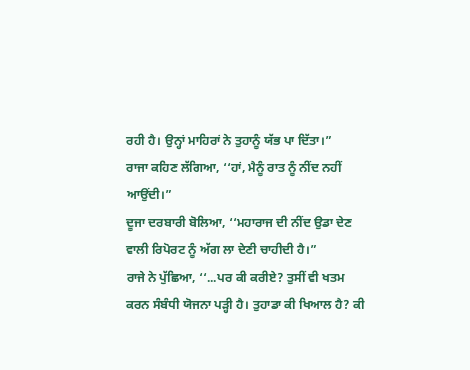ਰਹੀ ਹੈ। ਉਨ੍ਹਾਂ ਮਾਹਿਰਾਂ ਨੇ ਤੁਹਾਨੂੰ ਯੱਭ ਪਾ ਦਿੱਤਾ।”
ਰਾਜਾ ਕਹਿਣ ਲੱਗਿਆ, ‘‘ਹਾਂ, ਮੈਨੂੰ ਰਾਤ ਨੂੰ ਨੀਂਦ ਨਹੀਂ ਆਉਂਦੀ।”
ਦੂਜਾ ਦਰਬਾਰੀ ਬੋਲਿਆ, ‘‘ਮਹਾਰਾਜ ਦੀ ਨੀਂਦ ਉਡਾ ਦੇਣ ਵਾਲੀ ਰਿਪੋਰਟ ਨੂੰ ਅੱਗ ਲਾ ਦੇਣੀ ਚਾਹੀਦੀ ਹੈ।”
ਰਾਜੇ ਨੇ ਪੁੱਛਿਆ, ‘‘...ਪਰ ਕੀ ਕਰੀਏ? ਤੁਸੀਂ ਵੀ ਖਤਮ ਕਰਨ ਸੰਬੰਧੀ ਯੋਜਨਾ ਪੜ੍ਹੀ ਹੈ। ਤੁਹਾਡਾ ਕੀ ਖਿਆਲ ਹੈ? ਕੀ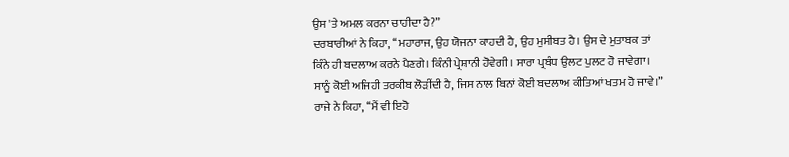ਉਸ 'ਤੇ ਅਮਲ ਕਰਨਾ ਚਾਹੀਦਾ ਹੈ?”
ਦਰਬਾਰੀਆਂ ਨੇ ਕਿਹਾ, ‘‘ਮਹਾਰਾਜ, ਉਹ ਯੋਜਨਾ ਕਾਹਦੀ ਹੈ, ਉਹ ਮੁਸੀਬਤ ਹੈ। ਉਸ ਦੇ ਮੁਤਾਬਕ ਤਾਂ ਕਿੰਨੇ ਹੀ ਬਦਲਾਅ ਕਰਨੇ ਪੈਣਗੇ। ਕਿੰਨੀ ਪ੍ਰੇਸ਼ਾਨੀ ਹੋਵੇਗੀ। ਸਾਰਾ ਪ੍ਰਬੰਧ ਉਲਟ ਪੁਲਟ ਹੋ ਜਾਵੇਗਾ। ਸਾਨੂੰ ਕੋਈ ਅਜਿਹੀ ਤਰਕੀਬ ਲੋੜੀਂਦੀ ਹੈ, ਜਿਸ ਨਾਲ ਬਿਨਾਂ ਕੋਈ ਬਦਲਾਅ ਕੀਤਿਆਂ ਖਤਮ ਹੋ ਜਾਵੇ।”
ਰਾਜੇ ਨੇ ਕਿਹਾ, ‘‘ਮੈਂ ਵੀ ਇਹੋ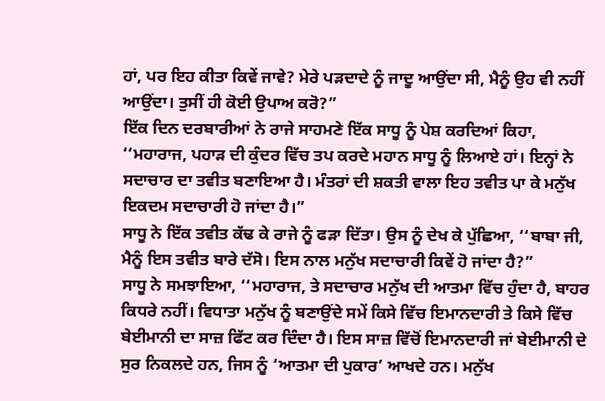ਹਾਂ, ਪਰ ਇਹ ਕੀਤਾ ਕਿਵੇਂ ਜਾਵੇ? ਮੇਰੇ ਪੜਦਾਦੇ ਨੂੰ ਜਾਦੂ ਆਉਂਦਾ ਸੀ, ਮੈਨੂੰ ਉਹ ਵੀ ਨਹੀਂ ਆਉਂਦਾ। ਤੁਸੀਂ ਹੀ ਕੋਈ ਉਪਾਅ ਕਰੋ?”
ਇੱਕ ਦਿਨ ਦਰਬਾਰੀਆਂ ਨੇ ਰਾਜੇ ਸਾਹਮਣੇ ਇੱਕ ਸਾਧੂ ਨੂੰ ਪੇਸ਼ ਕਰਦਿਆਂ ਕਿਹਾ, ‘‘ਮਹਾਰਾਜ, ਪਹਾੜ ਦੀ ਕੁੰਦਰ ਵਿੱਚ ਤਪ ਕਰਦੇ ਮਹਾਨ ਸਾਧੂ ਨੂੰ ਲਿਆਏ ਹਾਂ। ਇਨ੍ਹਾਂ ਨੇ ਸਦਾਚਾਰ ਦਾ ਤਵੀਤ ਬਣਾਇਆ ਹੈ। ਮੰਤਰਾਂ ਦੀ ਸ਼ਕਤੀ ਵਾਲਾ ਇਹ ਤਵੀਤ ਪਾ ਕੇ ਮਨੁੱਖ ਇਕਦਮ ਸਦਾਚਾਰੀ ਹੋ ਜਾਂਦਾ ਹੈ।”
ਸਾਧੂ ਨੇ ਇੱਕ ਤਵੀਤ ਕੱਢ ਕੇ ਰਾਜੇ ਨੂੰ ਫੜਾ ਦਿੱਤਾ। ਉਸ ਨੂੰ ਦੇਖ ਕੇ ਪੁੱਛਿਆ, ‘‘ਬਾਬਾ ਜੀ, ਮੈਨੂੰ ਇਸ ਤਵੀਤ ਬਾਰੇ ਦੱਸੋ। ਇਸ ਨਾਲ ਮਨੁੱਖ ਸਦਾਚਾਰੀ ਕਿਵੇਂ ਹੋ ਜਾਂਦਾ ਹੈ?”
ਸਾਧੂ ਨੇ ਸਮਝਾਇਆ, ‘‘ਮਹਾਰਾਜ, ਤੇ ਸਦਾਚਾਰ ਮਨੁੱਖ ਦੀ ਆਤਮਾ ਵਿੱਚ ਹੁੰਦਾ ਹੈ, ਬਾਹਰ ਕਿਧਰੇ ਨਹੀਂ। ਵਿਧਾਤਾ ਮਨੁੱਖ ਨੂੰ ਬਣਾਉਂਦੇ ਸਮੇਂ ਕਿਸੇ ਵਿੱਚ ਇਮਾਨਦਾਰੀ ਤੇ ਕਿਸੇ ਵਿੱਚ ਬੇਈਮਾਨੀ ਦਾ ਸਾਜ਼ ਫਿੱਟ ਕਰ ਦਿੰਦਾ ਹੈ। ਇਸ ਸਾਜ਼ ਵਿੱਚੋਂ ਇਮਾਨਦਾਰੀ ਜਾਂ ਬੇਈਮਾਨੀ ਦੇ ਸੁਰ ਨਿਕਲਦੇ ਹਨ, ਜਿਸ ਨੂੰ ‘ਆਤਮਾ ਦੀ ਪੁਕਾਰ’ ਆਖਦੇ ਹਨ। ਮਨੁੱਖ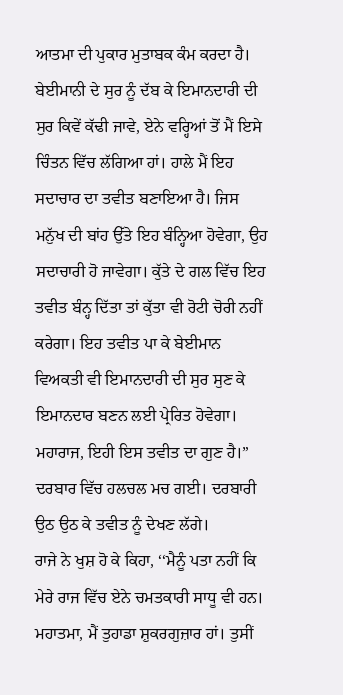ਆਤਮਾ ਦੀ ਪੁਕਾਰ ਮੁਤਾਬਕ ਕੰਮ ਕਰਦਾ ਹੈ। ਬੇਈਮਾਨੀ ਦੇ ਸੁਰ ਨੂੰ ਦੱਬ ਕੇ ਇਮਾਨਦਾਰੀ ਦੀ ਸੁਰ ਕਿਵੇਂ ਕੱਢੀ ਜਾਵੇ, ਏਨੇ ਵਰ੍ਹਿਆਂ ਤੋਂ ਮੈਂ ਇਸੇ ਚਿੰਤਨ ਵਿੱਚ ਲੱਗਿਆ ਹਾਂ। ਹਾਲੇ ਮੈਂ ਇਹ ਸਦਾਚਾਰ ਦਾ ਤਵੀਤ ਬਣਾਇਆ ਹੈ। ਜਿਸ ਮਨੁੱਖ ਦੀ ਬਾਂਹ ਉੱਤੇ ਇਹ ਬੰਨ੍ਹਿਆ ਹੋਵੇਗਾ, ਉਹ ਸਦਾਚਾਰੀ ਹੋ ਜਾਵੇਗਾ। ਕੁੱਤੇ ਦੇ ਗਲ ਵਿੱਚ ਇਹ ਤਵੀਤ ਬੰਨ੍ਹ ਦਿੱਤਾ ਤਾਂ ਕੁੱਤਾ ਵੀ ਰੋਟੀ ਚੋਰੀ ਨਹੀਂ ਕਰੇਗਾ। ਇਹ ਤਵੀਤ ਪਾ ਕੇ ਬੇਈਮਾਨ ਵਿਅਕਤੀ ਵੀ ਇਮਾਨਦਾਰੀ ਦੀ ਸੁਰ ਸੁਣ ਕੇ ਇਮਾਨਦਾਰ ਬਣਨ ਲਈ ਪ੍ਰੇਰਿਤ ਹੋਵੇਗਾ। ਮਹਾਰਾਜ, ਇਹੀ ਇਸ ਤਵੀਤ ਦਾ ਗੁਣ ਹੈ।”
ਦਰਬਾਰ ਵਿੱਚ ਹਲਚਲ ਮਚ ਗਈ। ਦਰਬਾਰੀ ਉਠ ਉਠ ਕੇ ਤਵੀਤ ਨੂੰ ਦੇਖਣ ਲੱਗੇ।
ਰਾਜੇ ਨੇ ਖੁਸ਼ ਹੋ ਕੇ ਕਿਹਾ, ‘‘ਮੈਨੂੰ ਪਤਾ ਨਹੀਂ ਕਿ ਮੇਰੇ ਰਾਜ ਵਿੱਚ ਏਨੇ ਚਮਤਕਾਰੀ ਸਾਧੂ ਵੀ ਹਨ। ਮਹਾਤਮਾ, ਮੈਂ ਤੁਹਾਡਾ ਸ਼ੁਕਰਗੁਜ਼ਾਰ ਹਾਂ। ਤੁਸੀਂ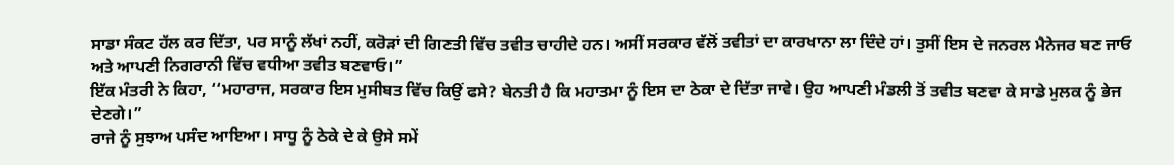ਸਾਡਾ ਸੰਕਟ ਹੱਲ ਕਰ ਦਿੱਤਾ, ਪਰ ਸਾਨੂੰ ਲੱਖਾਂ ਨਹੀਂ, ਕਰੋੜਾਂ ਦੀ ਗਿਣਤੀ ਵਿੱਚ ਤਵੀਤ ਚਾਹੀਦੇ ਹਨ। ਅਸੀਂ ਸਰਕਾਰ ਵੱਲੋਂ ਤਵੀਤਾਂ ਦਾ ਕਾਰਖਾਨਾ ਲਾ ਦਿੰਦੇ ਹਾਂ। ਤੁਸੀਂ ਇਸ ਦੇ ਜਨਰਲ ਮੈਨੇਜਰ ਬਣ ਜਾਓ ਅਤੇ ਆਪਣੀ ਨਿਗਰਾਨੀ ਵਿੱਚ ਵਧੀਆ ਤਵੀਤ ਬਣਵਾਓ।”
ਇੱਕ ਮੰਤਰੀ ਨੇ ਕਿਹਾ, ‘‘ਮਹਾਰਾਜ, ਸਰਕਾਰ ਇਸ ਮੁਸੀਬਤ ਵਿੱਚ ਕਿਉਂ ਫਸੇ? ਬੇਨਤੀ ਹੈ ਕਿ ਮਹਾਤਮਾ ਨੂੰ ਇਸ ਦਾ ਠੇਕਾ ਦੇ ਦਿੱਤਾ ਜਾਵੇ। ਉਹ ਆਪਣੀ ਮੰਡਲੀ ਤੋਂ ਤਵੀਤ ਬਣਵਾ ਕੇ ਸਾਡੇ ਮੁਲਕ ਨੂੰ ਭੇਜ ਦੇਣਗੇ।”
ਰਾਜੇ ਨੂੰ ਸੁਝਾਅ ਪਸੰਦ ਆਇਆ। ਸਾਧੂ ਨੂੰ ਠੇਕੇ ਦੇ ਕੇ ਉਸੇ ਸਮੇਂ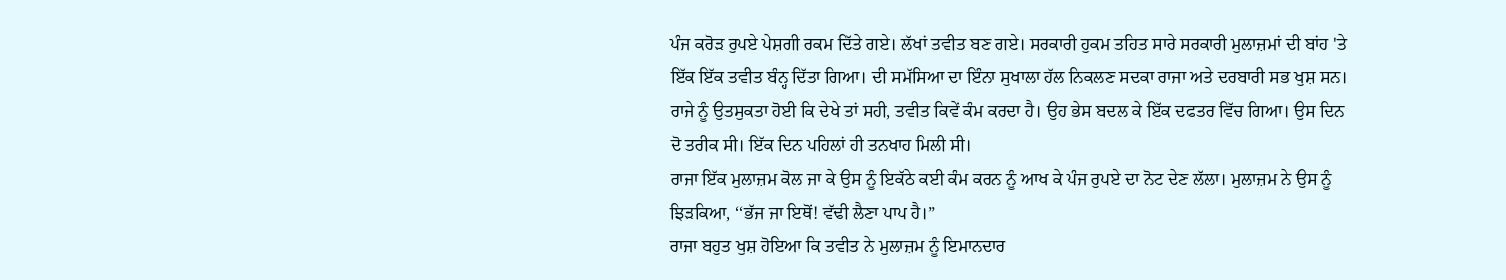ਪੰਜ ਕਰੋੜ ਰੁਪਏ ਪੇਸ਼ਗੀ ਰਕਮ ਦਿੱਤੇ ਗਏ। ਲੱਖਾਂ ਤਵੀਤ ਬਣ ਗਏ। ਸਰਕਾਰੀ ਹੁਕਮ ਤਹਿਤ ਸਾਰੇ ਸਰਕਾਰੀ ਮੁਲਾਜ਼ਮਾਂ ਦੀ ਬਾਂਹ 'ਤੇ ਇੱਕ ਇੱਕ ਤਵੀਤ ਬੰਨ੍ਹ ਦਿੱਤਾ ਗਿਆ। ਦੀ ਸਮੱਸਿਆ ਦਾ ਇੰਨਾ ਸੁਖਾਲਾ ਹੱਲ ਨਿਕਲਣ ਸਦਕਾ ਰਾਜਾ ਅਤੇ ਦਰਬਾਰੀ ਸਭ ਖੁਸ਼ ਸਨ।
ਰਾਜੇ ਨੂੰ ਉਤਸੁਕਤਾ ਹੋਈ ਕਿ ਦੇਖੇ ਤਾਂ ਸਹੀ, ਤਵੀਤ ਕਿਵੇਂ ਕੰਮ ਕਰਦਾ ਹੈ। ਉਹ ਭੇਸ ਬਦਲ ਕੇ ਇੱਕ ਦਫਤਰ ਵਿੱਚ ਗਿਆ। ਉਸ ਦਿਨ ਦੋ ਤਰੀਕ ਸੀ। ਇੱਕ ਦਿਨ ਪਹਿਲਾਂ ਹੀ ਤਨਖਾਹ ਮਿਲੀ ਸੀ।
ਰਾਜਾ ਇੱਕ ਮੁਲਾਜ਼ਮ ਕੋਲ ਜਾ ਕੇ ਉਸ ਨੂੰ ਇਕੱਠੇ ਕਈ ਕੰਮ ਕਰਨ ਨੂੰ ਆਖ ਕੇ ਪੰਜ ਰੁਪਏ ਦਾ ਨੋਟ ਦੇਣ ਲੱਲਾ। ਮੁਲਾਜ਼ਮ ਨੇ ਉਸ ਨੂੰ ਝਿੜਕਿਆ, ‘‘ਭੱਜ ਜਾ ਇਥੋਂ! ਵੱਢੀ ਲੈਣਾ ਪਾਪ ਹੈ।”
ਰਾਜਾ ਬਹੁਤ ਖੁਸ਼ ਹੋਇਆ ਕਿ ਤਵੀਤ ਨੇ ਮੁਲਾਜ਼ਮ ਨੂੰ ਇਮਾਨਦਾਰ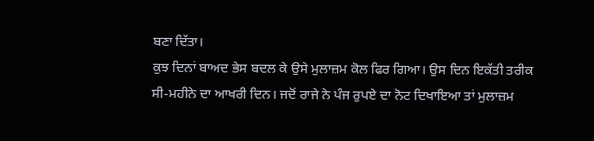ਬਣਾ ਦਿੱਤਾ।
ਕੁਝ ਦਿਨਾਂ ਬਾਅਦ ਭੇਸ ਬਦਲ ਕੇ ਉਸੇ ਮੁਲਾਜ਼ਮ ਕੋਲ ਫਿਰ ਗਿਆ। ਉਸ ਦਿਨ ਇਕੱਤੀ ਤਰੀਕ ਸੀ-ਮਹੀਨੇ ਦਾ ਆਖਰੀ ਦਿਨ। ਜਦੋਂ ਰਾਜੇ ਨੇ ਪੰਜ ਰੁਪਏ ਦਾ ਨੋਟ ਦਿਖਾਇਆ ਤਾਂ ਮੁਲਾਜ਼ਮ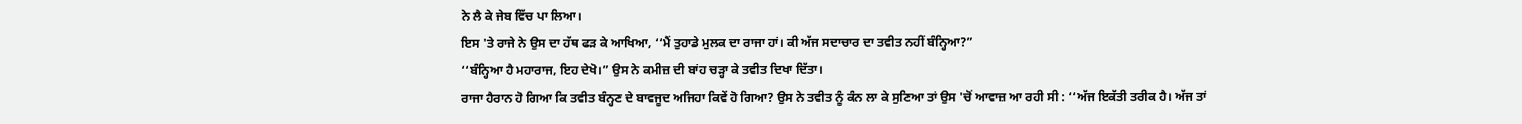ਨੇ ਲੈ ਕੇ ਜੇਬ ਵਿੱਚ ਪਾ ਲਿਆ।
ਇਸ 'ਤੇ ਰਾਜੇ ਨੇ ਉਸ ਦਾ ਹੱਥ ਫੜ ਕੇ ਆਖਿਆ, ‘‘ਮੈਂ ਤੁਹਾਡੇ ਮੁਲਕ ਦਾ ਰਾਜਾ ਹਾਂ। ਕੀ ਅੱਜ ਸਦਾਚਾਰ ਦਾ ਤਵੀਤ ਨਹੀਂ ਬੰਨ੍ਹਿਆ?”
‘‘ਬੰਨ੍ਹਿਆ ਹੈ ਮਹਾਰਾਜ, ਇਹ ਦੇਖੋ।” ਉਸ ਨੇ ਕਮੀਜ਼ ਦੀ ਬਾਂਹ ਚੜ੍ਹਾ ਕੇ ਤਵੀਤ ਦਿਖਾ ਦਿੱਤਾ।
ਰਾਜਾ ਹੈਰਾਨ ਹੋ ਗਿਆ ਕਿ ਤਵੀਤ ਬੰਨ੍ਹਣ ਦੇ ਬਾਵਜੂਦ ਅਜਿਹਾ ਕਿਵੇਂ ਹੋ ਗਿਆ? ਉਸ ਨੇ ਤਵੀਤ ਨੂੰ ਕੰਨ ਲਾ ਕੇ ਸੁਣਿਆ ਤਾਂ ਉਸ 'ਚੋਂ ਆਵਾਜ਼ ਆ ਰਹੀ ਸੀ : ‘‘ਅੱਜ ਇਕੱਤੀ ਤਰੀਕ ਹੈ। ਅੱਜ ਤਾਂ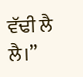ਵੱਢੀ ਲੈ ਲੈ।”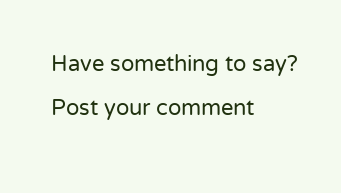Have something to say? Post your comment